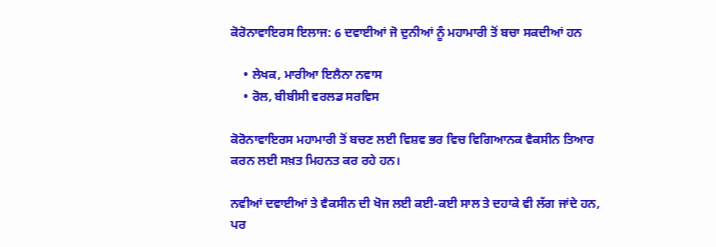ਕੋਰੋਨਾਵਾਇਰਸ ਇਲਾਜ: 6 ਦਵਾਈਆਂ ਜੋ ਦੁਨੀਆਂ ਨੂੰ ਮਹਾਮਾਰੀ ਤੋਂ ਬਚਾ ਸਕਦੀਆਂ ਹਨ

    • ਲੇਖਕ, ਮਾਰੀਆ ਇਲੈਨਾ ਨਵਾਸ
    • ਰੋਲ, ਬੀਬੀਸੀ ਵਰਲਡ ਸਰਵਿਸ

ਕੋਰੋਨਾਵਾਇਰਸ ਮਹਾਮਾਰੀ ਤੋਂ ਬਚਣ ਲਈ ਵਿਸ਼ਵ ਭਰ ਵਿਚ ਵਿਗਿਆਨਕ ਵੈਕਸੀਨ ਤਿਆਰ ਕਰਨ ਲਈ ਸਖ਼ਤ ਮਿਹਨਤ ਕਰ ਰਹੇ ਹਨ।

ਨਵੀਆਂ ਦਵਾਈਆਂ ਤੇ ਵੈਕਸੀਨ ਦੀ ਖੋਜ ਲਈ ਕਈ-ਕਈ ਸਾਲ ਤੇ ਦਹਾਕੇ ਵੀ ਲੱਗ ਜਾਂਦੇ ਹਨ, ਪਰ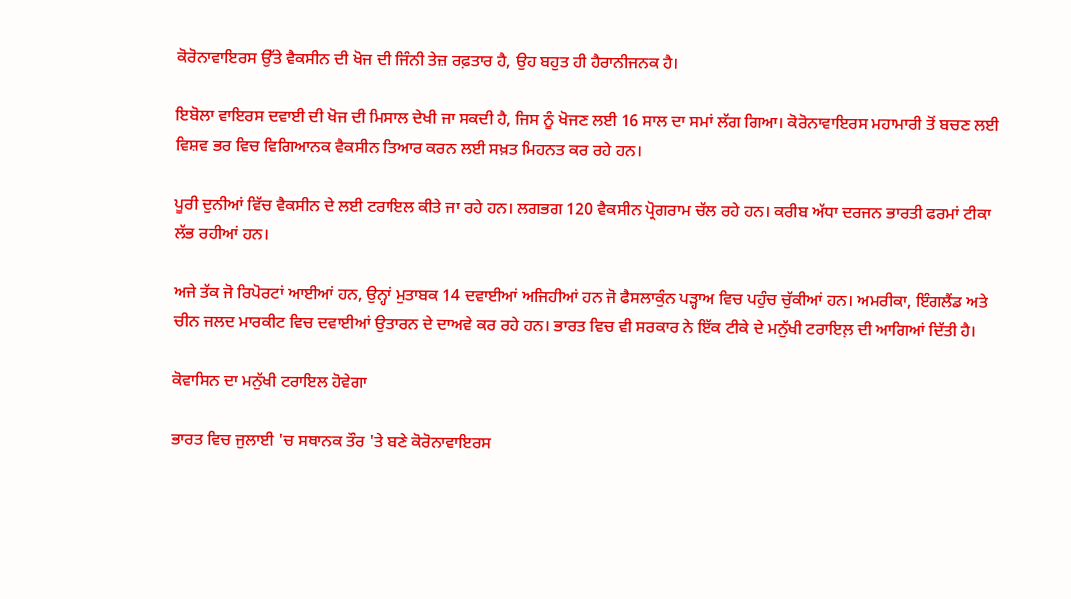ਕੋਰੋਨਾਵਾਇਰਸ ਉੱਤੇ ਵੈਕਸੀਨ ਦੀ ਖੋਜ ਦੀ ਜਿੰਨੀ ਤੇਜ਼ ਰਫ਼ਤਾਰ ਹੈ, ਉਹ ਬਹੁਤ ਹੀ ਹੈਰਾਨੀਜਨਕ ਹੈ।

ਇਬੋਲਾ ਵਾਇਰਸ ਦਵਾਈ ਦੀ ਖੋਜ ਦੀ ਮਿਸਾਲ ਦੇਖੀ ਜਾ ਸਕਦੀ ਹੈ, ਜਿਸ ਨੂੰ ਖੋਜਣ ਲਈ 16 ਸਾਲ ਦਾ ਸਮਾਂ ਲੱਗ ਗਿਆ। ਕੋਰੋਨਾਵਾਇਰਸ ਮਹਾਮਾਰੀ ਤੋਂ ਬਚਣ ਲਈ ਵਿਸ਼ਵ ਭਰ ਵਿਚ ਵਿਗਿਆਨਕ ਵੈਕਸੀਨ ਤਿਆਰ ਕਰਨ ਲਈ ਸਖ਼ਤ ਮਿਹਨਤ ਕਰ ਰਹੇ ਹਨ।

ਪੂਰੀ ਦੁਨੀਆਂ ਵਿੱਚ ਵੈਕਸੀਨ ਦੇ ਲਈ ਟਰਾਇਲ ਕੀਤੇ ਜਾ ਰਹੇ ਹਨ। ਲਗਭਗ 120 ਵੈਕਸੀਨ ਪ੍ਰੋਗਰਾਮ ਚੱਲ ਰਹੇ ਹਨ। ਕਰੀਬ ਅੱਧਾ ਦਰਜਨ ਭਾਰਤੀ ਫਰਮਾਂ ਟੀਕਾ ਲੱਭ ਰਹੀਆਂ ਹਨ।

ਅਜੇ ਤੱਕ ਜੋ ਰਿਪੋਰਟਾਂ ਆਈਆਂ ਹਨ, ਉਨ੍ਹਾਂ ਮੁਤਾਬਕ 14 ਦਵਾਈਆਂ ਅਜਿਹੀਆਂ ਹਨ ਜੋ ਫੈਸਲਾਕੁੰਨ ਪੜ੍ਹਾਅ ਵਿਚ ਪਹੁੰਚ ਚੁੱਕੀਆਂ ਹਨ। ਅਮਰੀਕਾ, ਇੰਗਲੈਂਡ ਅਤੇ ਚੀਨ ਜਲਦ ਮਾਰਕੀਟ ਵਿਚ ਦਵਾਈਆਂ ਉਤਾਰਨ ਦੇ ਦਾਅਵੇ ਕਰ ਰਹੇ ਹਨ। ਭਾਰਤ ਵਿਚ ਵੀ ਸਰਕਾਰ ਨੇ ਇੱਕ ਟੀਕੇ ਦੇ ਮਨੁੱਖੀ ਟਰਾਇਲ਼ ਦੀ ਆਗਿਆਂ ਦਿੱਤੀ ਹੈ।

ਕੋਵਾਸਿਨ ਦਾ ਮਨੁੱਖੀ ਟਰਾਇਲ ਹੋਵੇਗਾ

ਭਾਰਤ ਵਿਚ ਜੁਲਾਈ 'ਚ ਸਥਾਨਕ ਤੌਰ 'ਤੇ ਬਣੇ ਕੋਰੋਨਾਵਾਇਰਸ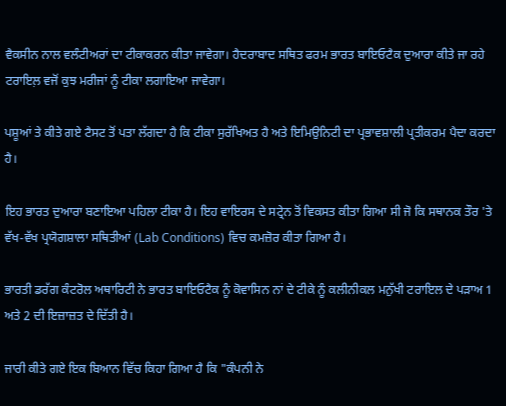ਵੈਕਸੀਨ ਨਾਲ ਵਲੰਟੀਅਰਾਂ ਦਾ ਟੀਕਾਕਰਨ ਕੀਤਾ ਜਾਵੇਗਾ। ਹੈਦਰਾਬਾਦ ਸਥਿਤ ਫਰਮ ਭਾਰਤ ਬਾਇਓਟੈਕ ਦੁਆਰਾ ਕੀਤੇ ਜਾ ਰਹੇ ਟਰਾਇਲ਼ ਵਜੋਂ ਕੁਝ ਮਰੀਜਾਂ ਨੂੰ ਟੀਕਾ ਲਗਾਇਆ ਜਾਵੇਗਾ।

ਪਸ਼ੂਆਂ ਤੇ ਕੀਤੇ ਗਏ ਟੈਸਟ ਤੋਂ ਪਤਾ ਲੱਗਦਾ ਹੈ ਕਿ ਟੀਕਾ ਸੁਰੱਖਿਅਤ ਹੈ ਅਤੇ ਇਮਿਉਨਿਟੀ ਦਾ ਪ੍ਰਭਾਵਸ਼ਾਲੀ ਪ੍ਰਤੀਕਰਮ ਪੈਦਾ ਕਰਦਾ ਹੈ।

ਇਹ ਭਾਰਤ ਦੁਆਰਾ ਬਣਾਇਆ ਪਹਿਲਾ ਟੀਕਾ ਹੈ। ਇਹ ਵਾਇਰਸ ਦੇ ਸਟ੍ਰੇਨ ਤੋਂ ਵਿਕਸਤ ਕੀਤਾ ਗਿਆ ਸੀ ਜੋ ਕਿ ਸਥਾਨਕ ਤੌਰ 'ਤੇ ਵੱਖ-ਵੱਖ ਪ੍ਰਯੋਗਸ਼ਾਲਾ ਸਥਿਤੀਆਂ (Lab Conditions) ਵਿਚ ਕਮਜ਼ੋਰ ਕੀਤਾ ਗਿਆ ਹੈ।

ਭਾਰਤੀ ਡਰੱਗ ਕੰਟਰੋਲ ਅਥਾਰਿਟੀ ਨੇ ਭਾਰਤ ਬਾਇਓਟੈਕ ਨੂੰ ਕੋਵਾਸਿਨ ਨਾਂ ਦੇ ਟੀਕੇ ਨੂੰ ਕਲੀਨੀਕਲ ਮਨੁੱਖੀ ਟਰਾਇਲ ਦੇ ਪੜਾਅ 1 ਅਤੇ 2 ਦੀ ਇਜ਼ਾਜ਼ਤ ਦੇ ਦਿੱਤੀ ਹੈ।

ਜਾਰੀ ਕੀਤੇ ਗਏ ਇਕ ਬਿਆਨ ਵਿੱਚ ਕਿਹਾ ਗਿਆ ਹੈ ਕਿ "ਕੰਪਨੀ ਨੇ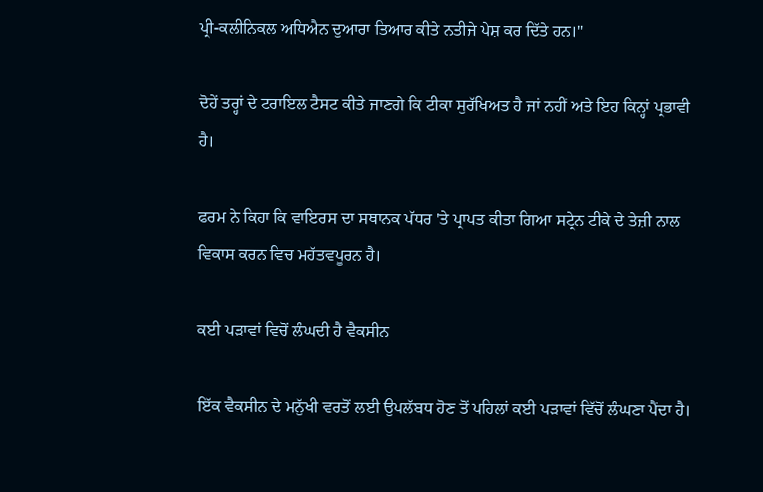ਪ੍ਰੀ-ਕਲੀਨਿਕਲ ਅਧਿਐਨ ਦੁਆਰਾ ਤਿਆਰ ਕੀਤੇ ਨਤੀਜੇ ਪੇਸ਼ ਕਰ ਦਿੱਤੇ ਹਨ।"

ਦੋਹੇਂ ਤਰ੍ਹਾਂ ਦੇ ਟਰਾਇਲ ਟੈਸਟ ਕੀਤੇ ਜਾਣਗੇ ਕਿ ਟੀਕਾ ਸੁਰੱਖਿਅਤ ਹੈ ਜਾਂ ਨਹੀਂ ਅਤੇ ਇਹ ਕਿਨ੍ਹਾਂ ਪ੍ਰਭਾਵੀ ਹੈ।

ਫਰਮ ਨੇ ਕਿਹਾ ਕਿ ਵਾਇਰਸ ਦਾ ਸਥਾਨਕ ਪੱਧਰ 'ਤੇ ਪ੍ਰਾਪਤ ਕੀਤਾ ਗਿਆ ਸਟ੍ਰੇਨ ਟੀਕੇ ਦੇ ਤੇਜ਼ੀ ਨਾਲ ਵਿਕਾਸ ਕਰਨ ਵਿਚ ਮਹੱਤਵਪੂਰਨ ਹੈ।

ਕਈ ਪੜਾਵਾਂ ਵਿਚੋਂ ਲੰਘਦੀ ਹੈ ਵੈਕਸੀਨ

ਇੱਕ ਵੈਕਸੀਨ ਦੇ ਮਨੁੱਖੀ ਵਰਤੋਂ ਲਈ ਉਪਲੱਬਧ ਹੋਣ ਤੋਂ ਪਹਿਲਾਂ ਕਈ ਪੜਾਵਾਂ ਵਿੱਚੋਂ ਲੰਘਣਾ ਪੈਂਦਾ ਹੈ।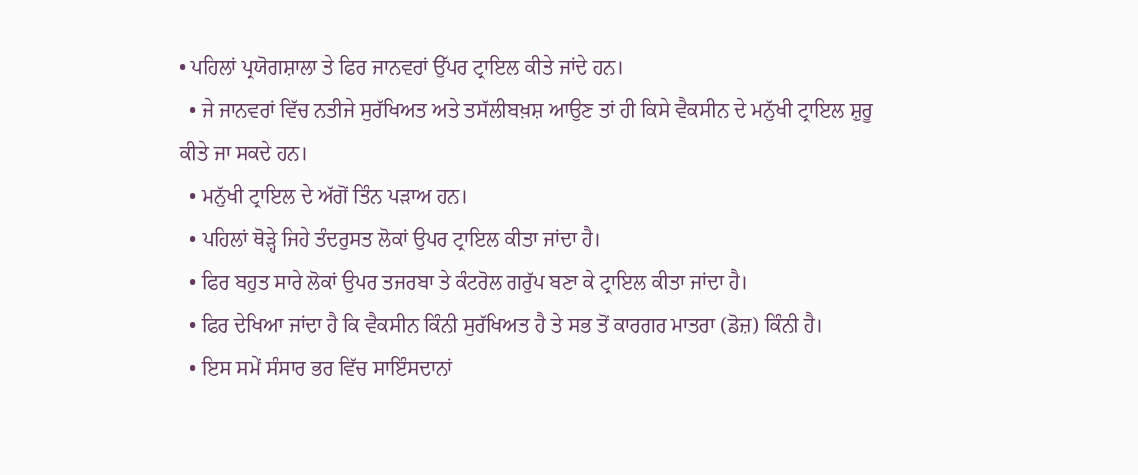• ਪਹਿਲਾਂ ਪ੍ਰਯੋਗਸ਼ਾਲਾ ਤੇ ਫਿਰ ਜਾਨਵਰਾਂ ਉੱਪਰ ਟ੍ਰਾਇਲ ਕੀਤੇ ਜਾਂਦੇ ਹਨ।
  • ਜੇ ਜਾਨਵਰਾਂ ਵਿੱਚ ਨਤੀਜੇ ਸੁਰੱਖਿਅਤ ਅਤੇ ਤਸੱਲੀਬਖ਼ਸ਼ ਆਉਣ ਤਾਂ ਹੀ ਕਿਸੇ ਵੈਕਸੀਨ ਦੇ ਮਨੁੱਖੀ ਟ੍ਰਾਇਲ ਸ਼ੁਰੂ ਕੀਤੇ ਜਾ ਸਕਦੇ ਹਨ।
  • ਮਨੁੱਖੀ ਟ੍ਰਾਇਲ ਦੇ ਅੱਗੋਂ ਤਿੰਨ ਪੜਾਅ ਹਨ।
  • ਪਹਿਲਾਂ ਥੋੜ੍ਹੇ ਜਿਹੇ ਤੰਦਰੁਸਤ ਲੋਕਾਂ ਉਪਰ ਟ੍ਰਾਇਲ ਕੀਤਾ ਜਾਂਦਾ ਹੈ।
  • ਫਿਰ ਬਹੁਤ ਸਾਰੇ ਲੋਕਾਂ ਉਪਰ ਤਜਰਬਾ ਤੇ ਕੰਟਰੋਲ ਗਰੁੱਪ ਬਣਾ ਕੇ ਟ੍ਰਾਇਲ ਕੀਤਾ ਜਾਂਦਾ ਹੈ।
  • ਫਿਰ ਦੇਖਿਆ ਜਾਂਦਾ ਹੈ ਕਿ ਵੈਕਸੀਨ ਕਿੰਨੀ ਸੁਰੱਖਿਅਤ ਹੈ ਤੇ ਸਭ ਤੋਂ ਕਾਰਗਰ ਮਾਤਰਾ (ਡੋਜ਼) ਕਿੰਨੀ ਹੈ।
  • ਇਸ ਸਮੇਂ ਸੰਸਾਰ ਭਰ ਵਿੱਚ ਸਾਇੰਸਦਾਨਾਂ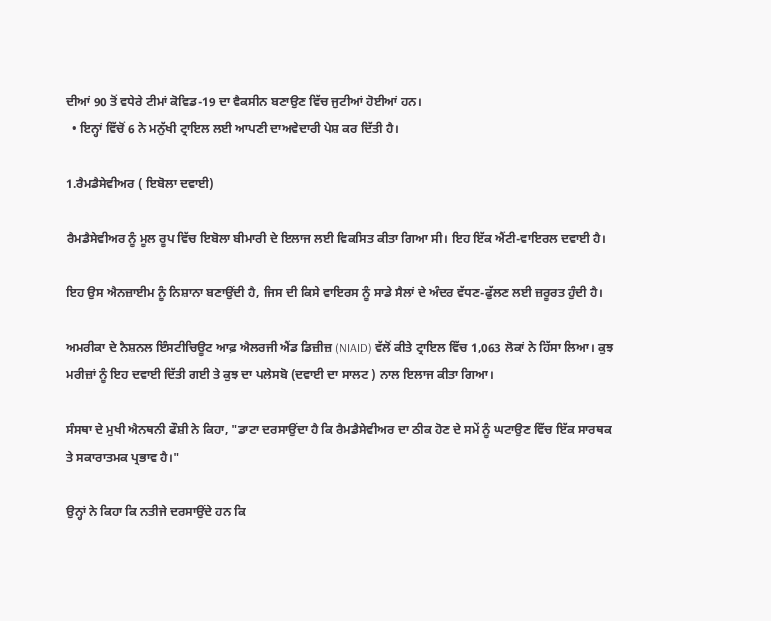ਦੀਆਂ 90 ਤੋਂ ਵਧੇਰੇ ਟੀਮਾਂ ਕੋਵਿਡ-19 ਦਾ ਵੈਕਸੀਨ ਬਣਾਉਣ ਵਿੱਚ ਜੁਟੀਆਂ ਹੋਈਆਂ ਹਨ।
  • ਇਨ੍ਹਾਂ ਵਿੱਚੋਂ 6 ਨੇ ਮਨੁੱਖੀ ਟ੍ਰਾਇਲ ਲਈ ਆਪਣੀ ਦਾਅਵੇਦਾਰੀ ਪੇਸ਼ ਕਰ ਦਿੱਤੀ ਹੈ।

1.ਰੈਮਡੈਸੇਵੀਅਰ ( ਇਬੋਲਾ ਦਵਾਈ)

ਰੈਮਡੈਸੇਵੀਅਰ ਨੂੰ ਮੂਲ ਰੂਪ ਵਿੱਚ ਇਬੋਲਾ ਬੀਮਾਰੀ ਦੇ ਇਲਾਜ ਲਈ ਵਿਕਸਿਤ ਕੀਤਾ ਗਿਆ ਸੀ। ਇਹ ਇੱਕ ਐਂਟੀ-ਵਾਇਰਲ ਦਵਾਈ ਹੈ।

ਇਹ ਉਸ ਐਨਜ਼ਾਈਮ ਨੂੰ ਨਿਸ਼ਾਨਾ ਬਣਾਉਂਦੀ ਹੈ, ਜਿਸ ਦੀ ਕਿਸੇ ਵਾਇਰਸ ਨੂੰ ਸਾਡੇ ਸੈਲਾਂ ਦੇ ਅੰਦਰ ਵੱਧਣ-ਫੁੱਲਣ ਲਈ ਜ਼ਰੂਰਤ ਹੁੰਦੀ ਹੈ।

ਅਮਰੀਕਾ ਦੇ ਨੈਸ਼ਨਲ ਇੰਸਟੀਚਿਊਟ ਆਫ਼ ਐਲਰਜੀ ਐਂਡ ਡਿਜ਼ੀਜ਼ (NIAID) ਵੱਲੋਂ ਕੀਤੇ ਟ੍ਰਾਇਲ ਵਿੱਚ 1,063 ਲੋਕਾਂ ਨੇ ਹਿੱਸਾ ਲਿਆ। ਕੁਝ ਮਰੀਜ਼ਾਂ ਨੂੰ ਇਹ ਦਵਾਈ ਦਿੱਤੀ ਗਈ ਤੇ ਕੁਝ ਦਾ ਪਲੇਸਬੋ (ਦਵਾਈ ਦਾ ਸਾਲਟ ) ਨਾਲ ਇਲਾਜ ਕੀਤਾ ਗਿਆ।

ਸੰਸਥਾ ਦੇ ਮੁਖੀ ਐਨਥਨੀ ਫੌਸ਼ੀ ਨੇ ਕਿਹਾ, "ਡਾਟਾ ਦਰਸਾਉਂਦਾ ਹੈ ਕਿ ਰੈਮਡੈਸੇਵੀਅਰ ਦਾ ਠੀਕ ਹੋਣ ਦੇ ਸਮੇਂ ਨੂੰ ਘਟਾਉਣ ਵਿੱਚ ਇੱਕ ਸਾਰਥਕ ਤੇ ਸਕਾਰਾਤਮਕ ਪ੍ਰਭਾਵ ਹੈ।"

ਉਨ੍ਹਾਂ ਨੇ ਕਿਹਾ ਕਿ ਨਤੀਜੇ ਦਰਸਾਉਂਦੇ ਹਨ ਕਿ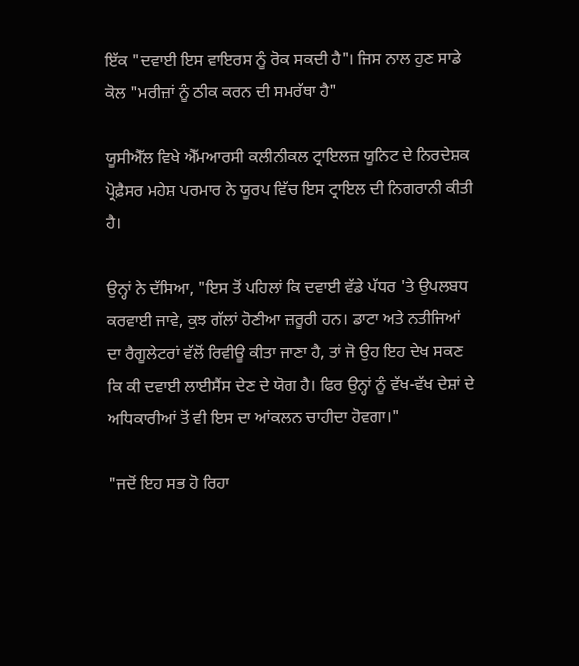ਇੱਕ "ਦਵਾਈ ਇਸ ਵਾਇਰਸ ਨੂੰ ਰੋਕ ਸਕਦੀ ਹੈ"। ਜਿਸ ਨਾਲ ਹੁਣ ਸਾਡੇ ਕੋਲ "ਮਰੀਜ਼ਾਂ ਨੂੰ ਠੀਕ ਕਰਨ ਦੀ ਸਮਰੱਥਾ ਹੈ"

ਯੂਸੀਐੱਲ ਵਿਖੇ ਐੱਮਆਰਸੀ ਕਲੀਨੀਕਲ ਟ੍ਰਾਇਲਜ਼ ਯੂਨਿਟ ਦੇ ਨਿਰਦੇਸ਼ਕ ਪ੍ਰੋਫ਼ੈਸਰ ਮਹੇਸ਼ ਪਰਮਾਰ ਨੇ ਯੂਰਪ ਵਿੱਚ ਇਸ ਟ੍ਰਾਇਲ ਦੀ ਨਿਗਰਾਨੀ ਕੀਤੀ ਹੈ।

ਉਨ੍ਹਾਂ ਨੇ ਦੱਸਿਆ, "ਇਸ ਤੋਂ ਪਹਿਲਾਂ ਕਿ ਦਵਾਈ ਵੱਡੇ ਪੱਧਰ 'ਤੇ ਉਪਲਬਧ ਕਰਵਾਈ ਜਾਵੇ, ਕੁਝ ਗੱਲਾਂ ਹੋਣੀਆ ਜ਼ਰੂਰੀ ਹਨ। ਡਾਟਾ ਅਤੇ ਨਤੀਜਿਆਂ ਦਾ ਰੈਗੂਲੇਟਰਾਂ ਵੱਲੋਂ ਰਿਵੀਊ ਕੀਤਾ ਜਾਣਾ ਹੈ, ਤਾਂ ਜੋ ਉਹ ਇਹ ਦੇਖ ਸਕਣ ਕਿ ਕੀ ਦਵਾਈ ਲਾਈਸੈਂਸ ਦੇਣ ਦੇ ਯੋਗ ਹੈ। ਫਿਰ ਉਨ੍ਹਾਂ ਨੂੰ ਵੱਖ-ਵੱਖ ਦੇਸ਼ਾਂ ਦੇ ਅਧਿਕਾਰੀਆਂ ਤੋਂ ਵੀ ਇਸ ਦਾ ਆਂਕਲਨ ਚਾਹੀਦਾ ਹੋਵਗਾ।"

"ਜਦੋਂ ਇਹ ਸਭ ਹੋ ਰਿਹਾ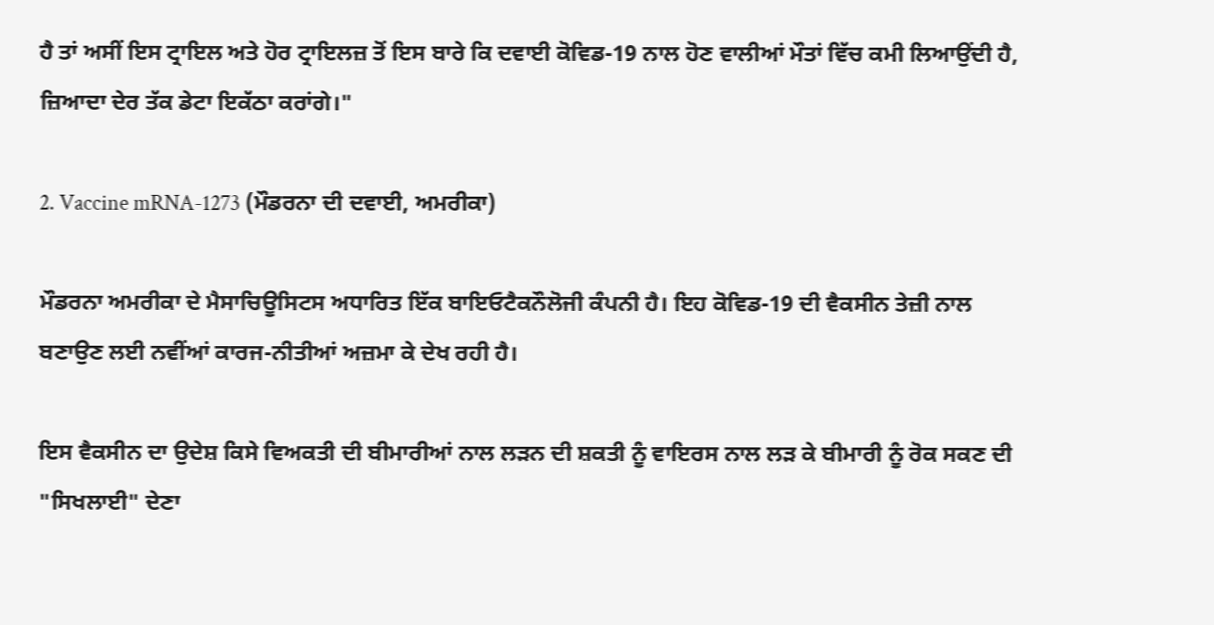ਹੈ ਤਾਂ ਅਸੀਂ ਇਸ ਟ੍ਰਾਇਲ ਅਤੇ ਹੋਰ ਟ੍ਰਾਇਲਜ਼ ਤੋਂ ਇਸ ਬਾਰੇ ਕਿ ਦਵਾਈ ਕੋਵਿਡ-19 ਨਾਲ ਹੋਣ ਵਾਲੀਆਂ ਮੌਤਾਂ ਵਿੱਚ ਕਮੀ ਲਿਆਉਂਦੀ ਹੈ, ਜ਼ਿਆਦਾ ਦੇਰ ਤੱਕ ਡੇਟਾ ਇਕੱਠਾ ਕਰਾਂਗੇ।"

2. Vaccine mRNA-1273 (ਮੌਡਰਨਾ ਦੀ ਦਵਾਈ, ਅਮਰੀਕਾ)

ਮੌਡਰਨਾ ਅਮਰੀਕਾ ਦੇ ਮੈਸਾਚਿਊਸਿਟਸ ਅਧਾਰਿਤ ਇੱਕ ਬਾਇਓਟੈਕਨੌਲੋਜੀ ਕੰਪਨੀ ਹੈ। ਇਹ ਕੋਵਿਡ-19 ਦੀ ਵੈਕਸੀਨ ਤੇਜ਼ੀ ਨਾਲ ਬਣਾਉਣ ਲਈ ਨਵੀਂਆਂ ਕਾਰਜ-ਨੀਤੀਆਂ ਅਜ਼ਮਾ ਕੇ ਦੇਖ ਰਹੀ ਹੈ।

ਇਸ ਵੈਕਸੀਨ ਦਾ ਉਦੇਸ਼ ਕਿਸੇ ਵਿਅਕਤੀ ਦੀ ਬੀਮਾਰੀਆਂ ਨਾਲ ਲੜਨ ਦੀ ਸ਼ਕਤੀ ਨੂੰ ਵਾਇਰਸ ਨਾਲ ਲੜ ਕੇ ਬੀਮਾਰੀ ਨੂੰ ਰੋਕ ਸਕਣ ਦੀ "ਸਿਖਲਾਈ" ਦੇਣਾ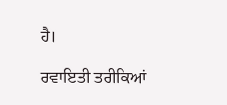ਹੈ।

ਰਵਾਇਤੀ ਤਰੀਕਿਆਂ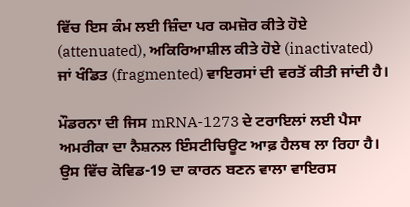ਵਿੱਚ ਇਸ ਕੰਮ ਲਈ ਜ਼ਿੰਦਾ ਪਰ ਕਮਜ਼ੋਰ ਕੀਤੇ ਹੋਏ (attenuated), ਅਕਿਰਿਆਸ਼ੀਲ ਕੀਤੇ ਹੋਏ (inactivated) ਜਾਂ ਖੰਡਿਤ (fragmented) ਵਾਇਰਸਾਂ ਦੀ ਵਰਤੋਂ ਕੀਤੀ ਜਾਂਦੀ ਹੈ।

ਮੌਡਰਨਾ ਦੀ ਜਿਸ mRNA-1273 ਦੇ ਟਰਾਇਲਾਂ ਲਈ ਪੈਸਾ ਅਮਰੀਕਾ ਦਾ ਨੈਸ਼ਨਲ ਇੰਸਟੀਚਿਊਟ ਆਫ਼ ਹੈਲਥ ਲਾ ਰਿਹਾ ਹੈ। ਉਸ ਵਿੱਚ ਕੋਵਿਡ-19 ਦਾ ਕਾਰਨ ਬਣਨ ਵਾਲਾ ਵਾਇਰਸ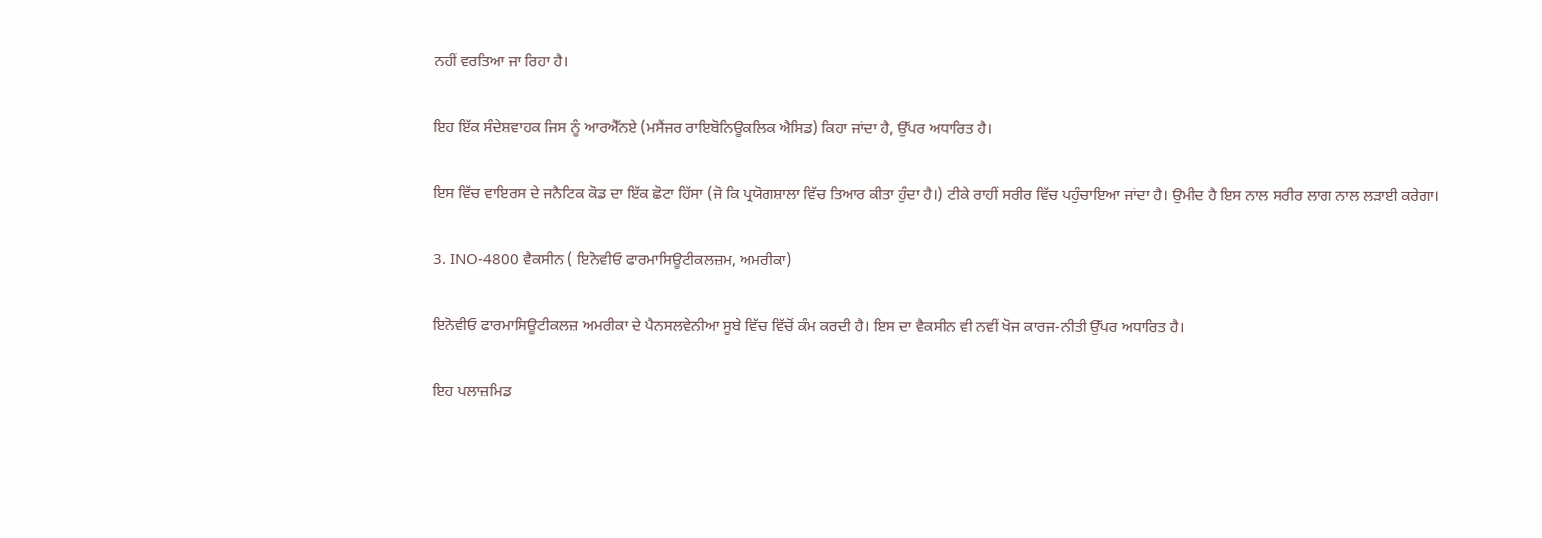ਨਹੀਂ ਵਰਤਿਆ ਜਾ ਰਿਹਾ ਹੈ।

ਇਹ ਇੱਕ ਸੰਦੇਸ਼ਵਾਹਕ ਜਿਸ ਨੂੰ ਆਰਐੱਨਏ (ਮਸੈਂਜਰ ਰਾਇਬੋਨਿਊਕਲਿਕ ਐਸਿਡ) ਕਿਹਾ ਜਾਂਦਾ ਹੈ, ਉੱਪਰ ਅਧਾਰਿਤ ਹੈ।

ਇਸ ਵਿੱਚ ਵਾਇਰਸ ਦੇ ਜਨੈਟਿਕ ਕੋਡ ਦਾ ਇੱਕ ਛੋਟਾ ਹਿੱਸਾ (ਜੋ ਕਿ ਪ੍ਰਯੋਗਸ਼ਾਲਾ ਵਿੱਚ ਤਿਆਰ ਕੀਤਾ ਹੁੰਦਾ ਹੈ।) ਟੀਕੇ ਰਾਹੀਂ ਸਰੀਰ ਵਿੱਚ ਪਹੁੰਚਾਇਆ ਜਾਂਦਾ ਹੈ। ਉਮੀਦ ਹੈ ਇਸ ਨਾਲ ਸਰੀਰ ਲਾਗ ਨਾਲ ਲੜਾਈ ਕਰੇਗਾ।

3. INO-4800 ਵੈਕਸੀਨ ( ਇਨੋਵੀਓ ਫਾਰਮਾਸਿਊਟੀਕਲਜ਼ਮ, ਅਮਰੀਕਾ)

ਇਨੋਵੀਓ ਫਾਰਮਾਸਿਊਟੀਕਲਜ਼ ਅਮਰੀਕਾ ਦੇ ਪੈਨਸਲਵੇਨੀਆ ਸੂਬੇ ਵਿੱਚ ਵਿੱਚੋਂ ਕੰਮ ਕਰਦੀ ਹੈ। ਇਸ ਦਾ ਵੈਕਸੀਨ ਵੀ ਨਵੀਂ ਖੋਜ ਕਾਰਜ-ਨੀਤੀ ਉੱਪਰ ਅਧਾਰਿਤ ਹੈ।

ਇਹ ਪਲਾਜ਼ਮਿਡ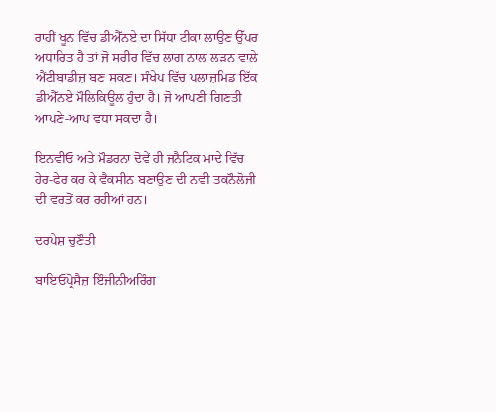ਰਾਹੀਂ ਖੂਨ ਵਿੱਚ ਡੀਐੱਨਏ ਦਾ ਸਿੱਧਾ ਟੀਕਾ ਲਾਉਣ ਉੱਪਰ ਅਧਾਰਿਤ ਹੈ ਤਾਂ ਜੋ ਸਰੀਰ ਵਿੱਚ ਲਾਗ ਨਾਲ ਲੜਨ ਵਾਲੇ ਐਂਟੀਬਾਡੀਜ਼ ਬਣ ਸਕਣ। ਸੰਖੇਪ ਵਿੱਚ ਪਲਾਜ਼ਮਿਡ ਇੱਕ ਡੀਐੱਨਏ ਮੌਲਿਕਿਊਲ ਹੁੰਦਾ ਹੈ। ਜੋ ਆਪਣੀ ਗਿਣਤੀ ਆਪਣੇ-ਆਪ ਵਧਾ ਸਕਦਾ ਹੈ।

ਇਨਵੀਓ ਅਤੇ ਮੌਡਰਨਾ ਦੋਵੇਂ ਹੀ ਜਨੈਟਿਕ ਮਾਦੇ ਵਿੱਚ ਹੇਰ-ਫੇਰ ਕਰ ਕੇ ਵੈਕਸੀਨ ਬਣਾਉਣ ਦੀ ਨਵੀ ਤਕਨੌਲੋਜੀ ਦੀ ਵਰਤੋਂ ਕਰ ਰਹੀਆਂ ਹਨ।

ਦਰਪੇਸ਼ ਚੁਣੌਤੀ

ਬਾਇਓਪ੍ਰੋਸੈਜ਼ ਇੰਜੀਨੀਅਰਿੰਗ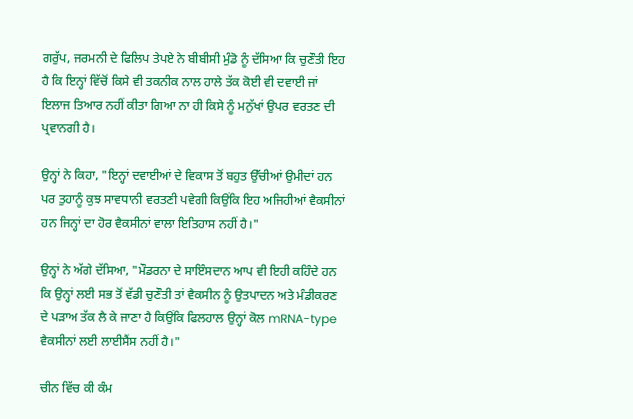ਗਰੁੱਪ, ਜਰਮਨੀ ਦੇ ਫਿਲਿਪ ਤੇਪਏ ਨੇ ਬੀਬੀਸੀ ਮੁੰਡੋ ਨੂੰ ਦੱਸਿਆ ਕਿ ਚੁਣੌਤੀ ਇਹ ਹੈ ਕਿ ਇਨ੍ਹਾਂ ਵਿੱਚੋਂ ਕਿਸੇ ਵੀ ਤਕਨੀਕ ਨਾਲ ਹਾਲੇ ਤੱਕ ਕੋਈ ਵੀ ਦਵਾਈ ਜਾਂ ਇਲਾਜ ਤਿਆਰ ਨਹੀਂ ਕੀਤਾ ਗਿਆ ਨਾ ਹੀ ਕਿਸੇ ਨੂੰ ਮਨੁੱਖਾਂ ਉਪਰ ਵਰਤਣ ਦੀ ਪ੍ਰਵਾਨਗੀ ਹੈ।

ਉਨ੍ਹਾਂ ਨੇ ਕਿਹਾ, "ਇਨ੍ਹਾਂ ਦਵਾਈਆਂ ਦੇ ਵਿਕਾਸ ਤੋਂ ਬਹੁਤ ਉੱਚੀਆਂ ਉਮੀਦਾਂ ਹਨ ਪਰ ਤੁਹਾਨੂੰ ਕੁਝ ਸਾਵਧਾਨੀ ਵਰਤਣੀ ਪਵੇਗੀ ਕਿਉਂਕਿ ਇਹ ਅਜਿਹੀਆਂ ਵੈਕਸੀਨਾਂ ਹਨ ਜਿਨ੍ਹਾਂ ਦਾ ਹੋਰ ਵੈਕਸੀਨਾਂ ਵਾਲਾ ਇਤਿਹਾਸ ਨਹੀਂ ਹੈ।"

ਉਨ੍ਹਾਂ ਨੇ ਅੱਗੇ ਦੱਸਿਆ, "ਮੌਡਰਨਾ ਦੇ ਸਾਇੰਸਦਾਨ ਆਪ ਵੀ ਇਹੀ ਕਹਿੰਦੇ ਹਨ ਕਿ ਉਨ੍ਹਾਂ ਲਈ ਸਭ ਤੋਂ ਵੱਡੀ ਚੁਣੌਤੀ ਤਾਂ ਵੈਕਸੀਨ ਨੂੰ ਉਤਪਾਦਨ ਅਤੇ ਮੰਡੀਕਰਣ ਦੇ ਪੜਾਅ ਤੱਕ ਲੈ ਕੇ ਜਾਣਾ ਹੈ ਕਿਉਂਕਿ ਫਿਲਹਾਲ ਉਨ੍ਹਾਂ ਕੋਲ mRNA-type ਵੈਕਸੀਨਾਂ ਲਈ ਲਾਈਸੈਂਸ ਨਹੀਂ ਹੈ।"

ਚੀਨ ਵਿੱਚ ਕੀ ਕੰਮ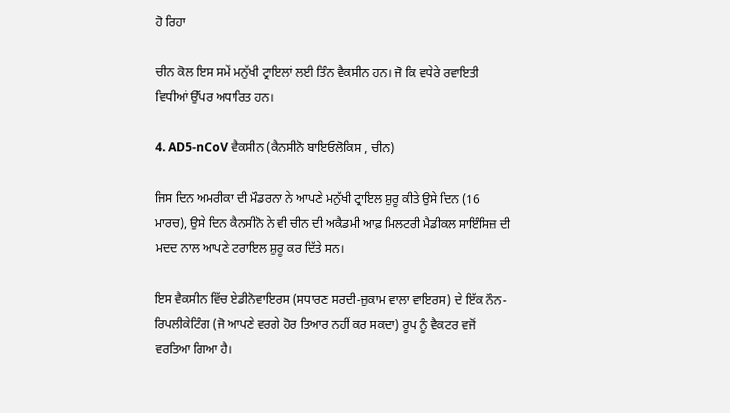ਹੋ ਰਿਹਾ

ਚੀਨ ਕੋਲ ਇਸ ਸਮੇਂ ਮਨੁੱਖੀ ਟ੍ਰਾਇਲਾਂ ਲਈ ਤਿੰਨ ਵੈਕਸੀਨ ਹਨ। ਜੋ ਕਿ ਵਧੇਰੇ ਰਵਾਇਤੀ ਵਿਧੀਆਂ ਉੱਪਰ ਅਧਾਰਿਤ ਹਨ।

4. AD5-nCoV ਵੈਕਸੀਨ (ਕੈਨਸੀਨੋ ਬਾਇਓਲੋਕਿਸ , ਚੀਨ)

ਜਿਸ ਦਿਨ ਅਮਰੀਕਾ ਦੀ ਮੌਡਰਨਾ ਨੇ ਆਪਣੇ ਮਨੁੱਖੀ ਟ੍ਰਾਇਲ ਸ਼ੁਰੂ ਕੀਤੇ ਉਸੇ ਦਿਨ (16 ਮਾਰਚ), ਉਸੇ ਦਿਨ ਕੈਨਸੀਨੋ ਨੇ ਵੀ ਚੀਨ ਦੀ ਅਕੈਡਮੀ ਆਫ਼ ਮਿਲਟਰੀ ਮੈਡੀਕਲ ਸਾਇੰਸਿਜ਼ ਦੀ ਮਦਦ ਨਾਲ ਆਪਣੇ ਟਰਾਇਲ ਸ਼ੁਰੂ ਕਰ ਦਿੱਤੇ ਸਨ।

ਇਸ ਵੈਕਸੀਨ ਵਿੱਚ ਏਡੀਨੋਵਾਇਰਸ (ਸਧਾਰਣ ਸਰਦੀ-ਜ਼ੁਕਾਮ ਵਾਲਾ ਵਾਇਰਸ) ਦੇ ਇੱਕ ਨੌਨ-ਰਿਪਲੀਕੇਟਿੰਗ (ਜੋ ਆਪਣੇ ਵਰਗੇ ਹੋਰ ਤਿਆਰ ਨਹੀਂ ਕਰ ਸਕਦਾ) ਰੂਪ ਨੂੰ ਵੈਕਟਰ ਵਜੋਂ ਵਰਤਿਆ ਗਿਆ ਹੈ।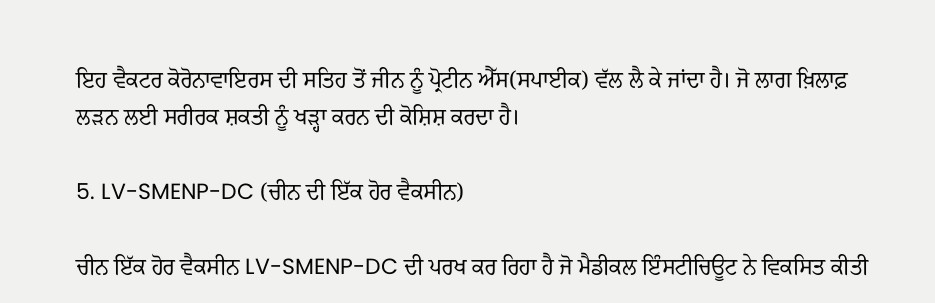ਇਹ ਵੈਕਟਰ ਕੋਰੋਨਾਵਾਇਰਸ ਦੀ ਸਤਿਹ ਤੋਂ ਜੀਨ ਨੂੰ ਪ੍ਰੋਟੀਨ ਐੱਸ(ਸਪਾਈਕ) ਵੱਲ ਲੈ ਕੇ ਜਾਂਦਾ ਹੈ। ਜੋ ਲਾਗ ਖ਼ਿਲਾਫ਼ ਲੜਨ ਲਈ ਸਰੀਰਕ ਸ਼ਕਤੀ ਨੂੰ ਖੜ੍ਹਾ ਕਰਨ ਦੀ ਕੋਸ਼ਿਸ਼ ਕਰਦਾ ਹੈ।

5. LV-SMENP-DC (ਚੀਨ ਦੀ ਇੱਕ ਹੋਰ ਵੈਕਸੀਨ)

ਚੀਨ ਇੱਕ ਹੋਰ ਵੈਕਸੀਨ LV-SMENP-DC ਦੀ ਪਰਖ ਕਰ ਰਿਹਾ ਹੈ ਜੋ ਮੈਡੀਕਲ ਇੰਸਟੀਚਿਊਟ ਨੇ ਵਿਕਸਿਤ ਕੀਤੀ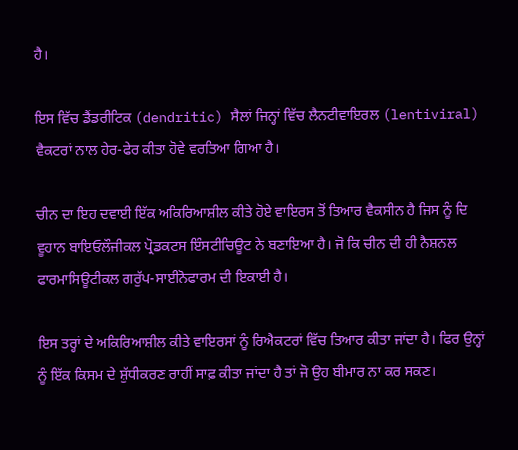ਹੈ।

ਇਸ ਵਿੱਚ ਡੈਂਡਰੀਟਿਕ (dendritic) ਸੈਲਾਂ ਜਿਨ੍ਹਾਂ ਵਿੱਚ ਲੈਨਟੀਵਾਇਰਲ (lentiviral) ਵੈਕਟਰਾਂ ਨਾਲ ਹੇਰ-ਫੇਰ ਕੀਤਾ ਹੋਵੇ ਵਰਤਿਆ ਗਿਆ ਹੈ।

ਚੀਨ ਦਾ ਇਹ ਦਵਾਈ ਇੱਕ ਅਕਿਰਿਆਸ਼ੀਲ ਕੀਤੇ ਹੋਏ ਵਾਇਰਸ ਤੋਂ ਤਿਆਰ ਵੈਕਸੀਨ ਹੈ ਜਿਸ ਨੂੰ ਦਿ ਵੂਹਾਨ ਬਾਇਓਲੌਜੀਕਲ ਪ੍ਰੋਡਕਟਸ ਇੰਸਟੀਚਿਊਟ ਨੇ ਬਣਾਇਆ ਹੈ। ਜੋ ਕਿ ਚੀਨ ਦੀ ਹੀ ਨੈਸ਼ਨਲ ਫਾਰਮਾਸਿਊਟੀਕਲ ਗਰੁੱਪ-ਸਾਈਨੋਫਾਰਮ ਦੀ ਇਕਾਈ ਹੈ।

ਇਸ ਤਰ੍ਹਾਂ ਦੇ ਅਕਿਰਿਆਸ਼ੀਲ ਕੀਤੇ ਵਾਇਰਸਾਂ ਨੂੰ ਰਿਐਕਟਰਾਂ ਵਿੱਚ ਤਿਆਰ ਕੀਤਾ ਜਾਂਦਾ ਹੈ। ਫਿਰ ਉਨ੍ਹਾਂ ਨੂੰ ਇੱਕ ਕਿਸਮ ਦੇ ਸ਼ੁੱਧੀਕਰਣ ਰਾਹੀਂ ਸਾਫ਼ ਕੀਤਾ ਜਾਂਦਾ ਹੈ ਤਾਂ ਜੋ ਉਹ ਬੀਮਾਰ ਨਾ ਕਰ ਸਕਣ।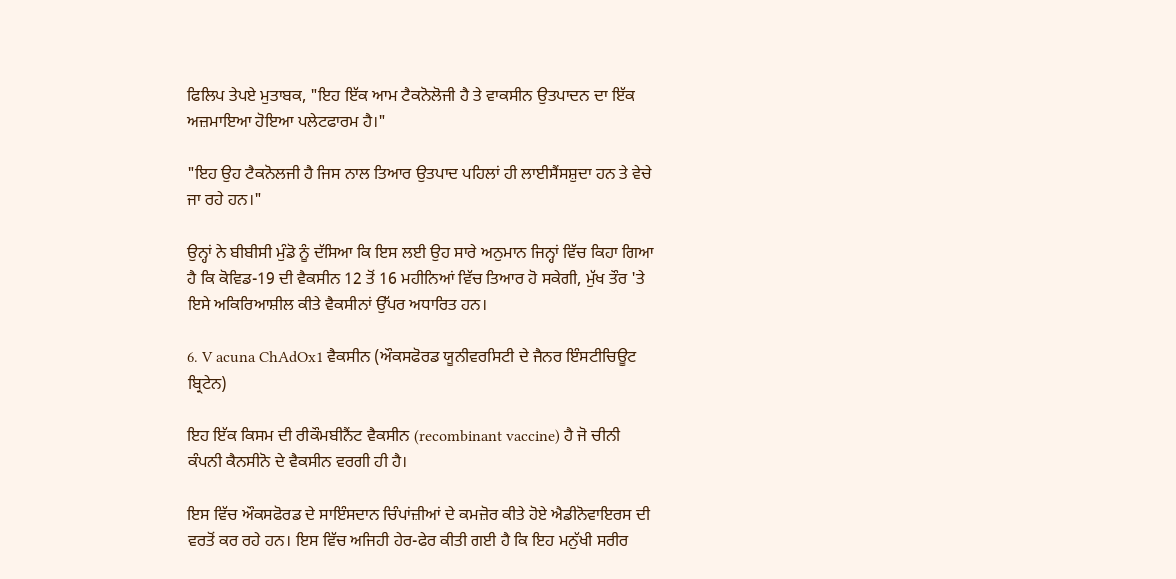ਫਿਲਿਪ ਤੇਪਏ ਮੁਤਾਬਕ, "ਇਹ ਇੱਕ ਆਮ ਟੈਕਨੋਲੋਜੀ ਹੈ ਤੇ ਵਾਕਸੀਨ ਉਤਪਾਦਨ ਦਾ ਇੱਕ ਅਜ਼ਮਾਇਆ ਹੋਇਆ ਪਲੇਟਫਾਰਮ ਹੈ।"

"ਇਹ ਉਹ ਟੈਕਨੋਲਜੀ ਹੈ ਜਿਸ ਨਾਲ ਤਿਆਰ ਉਤਪਾਦ ਪਹਿਲਾਂ ਹੀ ਲਾਈਸੈਂਸਸ਼ੁਦਾ ਹਨ ਤੇ ਵੇਚੇ ਜਾ ਰਹੇ ਹਨ।"

ਉਨ੍ਹਾਂ ਨੇ ਬੀਬੀਸੀ ਮੁੰਡੋ ਨੂੰ ਦੱਸਿਆ ਕਿ ਇਸ ਲਈ ਉਹ ਸਾਰੇ ਅਨੁਮਾਨ ਜਿਨ੍ਹਾਂ ਵਿੱਚ ਕਿਹਾ ਗਿਆ ਹੈ ਕਿ ਕੋਵਿਡ-19 ਦੀ ਵੈਕਸੀਨ 12 ਤੋਂ 16 ਮਹੀਨਿਆਂ ਵਿੱਚ ਤਿਆਰ ਹੋ ਸਕੇਗੀ, ਮੁੱਖ ਤੌਰ 'ਤੇ ਇਸੇ ਅਕਿਰਿਆਸ਼ੀਲ ਕੀਤੇ ਵੈਕਸੀਨਾਂ ਉੱਪਰ ਅਧਾਰਿਤ ਹਨ।

6. V acuna ChAdOx1 ਵੈਕਸੀਨ (ਔਕਸਫੋਰਡ ਯੂਨੀਵਰਸਿਟੀ ਦੇ ਜੈਨਰ ਇੰਸਟੀਚਿਊਟ ਬ੍ਰਿਟੇਨ)

ਇਹ ਇੱਕ ਕਿਸਮ ਦੀ ਰੀਕੌਮਬੀਨੈਂਟ ਵੈਕਸੀਨ (recombinant vaccine) ਹੈ ਜੋ ਚੀਨੀ ਕੰਪਨੀ ਕੈਨਸੀਨੋ ਦੇ ਵੈਕਸੀਨ ਵਰਗੀ ਹੀ ਹੈ।

ਇਸ ਵਿੱਚ ਔਕਸਫੋਰਡ ਦੇ ਸਾਇੰਸਦਾਨ ਚਿੰਪਾਂਜ਼ੀਆਂ ਦੇ ਕਮਜ਼ੋਰ ਕੀਤੇ ਹੋਏ ਐਡੀਨੋਵਾਇਰਸ ਦੀ ਵਰਤੋਂ ਕਰ ਰਹੇ ਹਨ। ਇਸ ਵਿੱਚ ਅਜਿਹੀ ਹੇਰ-ਫੇਰ ਕੀਤੀ ਗਈ ਹੈ ਕਿ ਇਹ ਮਨੁੱਖੀ ਸਰੀਰ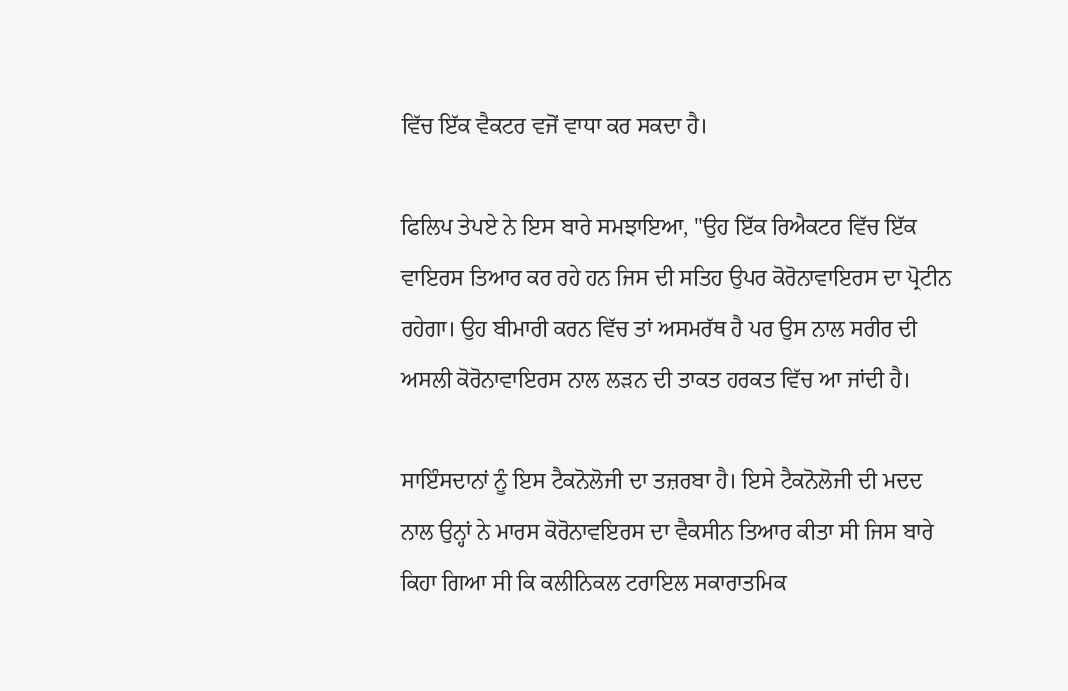ਵਿੱਚ ਇੱਕ ਵੈਕਟਰ ਵਜੋਂ ਵਾਧਾ ਕਰ ਸਕਦਾ ਹੈ।

ਫਿਲਿਪ ਤੇਪਏ ਨੇ ਇਸ ਬਾਰੇ ਸਮਝਾਇਆ, "ਉਹ ਇੱਕ ਰਿਐਕਟਰ ਵਿੱਚ ਇੱਕ ਵਾਇਰਸ ਤਿਆਰ ਕਰ ਰਹੇ ਹਨ ਜਿਸ ਦੀ ਸਤਿਹ ਉਪਰ ਕੋਰੋਨਾਵਾਇਰਸ ਦਾ ਪ੍ਰੋਟੀਨ ਰਹੇਗਾ। ਉਹ ਬੀਮਾਰੀ ਕਰਨ ਵਿੱਚ ਤਾਂ ਅਸਮਰੱਥ ਹੈ ਪਰ ਉਸ ਨਾਲ ਸਰੀਰ ਦੀ ਅਸਲੀ ਕੋਰੋਨਾਵਾਇਰਸ ਨਾਲ ਲੜਨ ਦੀ ਤਾਕਤ ਹਰਕਤ ਵਿੱਚ ਆ ਜਾਂਦੀ ਹੈ।

ਸਾਇੰਸਦਾਨਾਂ ਨੂੰ ਇਸ ਟੈਕਨੋਲੋਜੀ ਦਾ ਤਜ਼ਰਬਾ ਹੈ। ਇਸੇ ਟੈਕਨੋਲੋਜੀ ਦੀ ਮਦਦ ਨਾਲ ਉਨ੍ਹਾਂ ਨੇ ਮਾਰਸ ਕੋਰੋਨਾਵਇਰਸ ਦਾ ਵੈਕਸੀਨ ਤਿਆਰ ਕੀਤਾ ਸੀ ਜਿਸ ਬਾਰੇ ਕਿਹਾ ਗਿਆ ਸੀ ਕਿ ਕਲੀਨਿਕਲ ਟਰਾਇਲ ਸਕਾਰਾਤਮਿਕ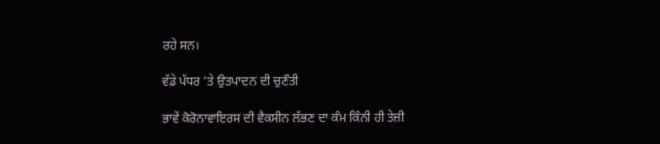ਰਹੇ ਸਨ।

ਵੱਡੇ ਪੱਧਰ 'ਤੇ ਉਤਪਾਦਨ ਦੀ ਚੁਣੌਤੀ

ਭਾਵੇਂ ਕੋਰੋਨਾਵਾਇਰਸ ਦੀ ਵੈਕਸੀਨ ਲੱਭਣ ਦਾ ਕੰਮ ਕਿੰਨੀ ਹੀ ਤੇਜ਼ੀ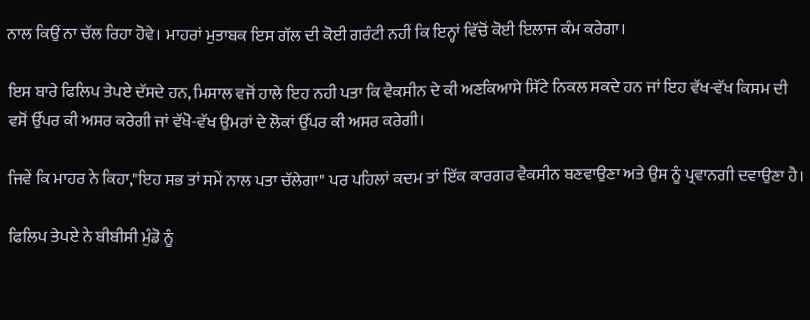ਨਾਲ ਕਿਉਂ ਨਾ ਚੱਲ ਰਿਹਾ ਹੋਵੇ। ਮਾਹਰਾਂ ਮੁਤਾਬਕ ਇਸ ਗੱਲ ਦੀ ਕੋਈ ਗਰੰਟੀ ਨਹੀਂ ਕਿ ਇਨ੍ਹਾਂ ਵਿੱਚੋਂ ਕੋਈ ਇਲਾਜ ਕੰਮ ਕਰੇਗਾ।

ਇਸ ਬਾਰੇ ਫਿਲਿਪ ਤੇਪਏ ਦੱਸਦੇ ਹਨ, ਮਿਸਾਲ ਵਜੋਂ ਹਾਲੇ ਇਹ ਨਹੀ ਪਤਾ ਕਿ ਵੈਕਸੀਨ ਦੇ ਕੀ ਅਣਕਿਆਸੇ ਸਿੱਟੇ ਨਿਕਲ ਸਕਦੇ ਹਨ ਜਾਂ ਇਹ ਵੱਖ-ਵੱਖ ਕਿਸਮ ਦੀ ਵਸੋਂ ਉੱਪਰ ਕੀ ਅਸਰ ਕਰੇਗੀ ਜਾਂ ਵੱਖੋ-ਵੱਖ ਉਮਰਾਂ ਦੇ ਲੋਕਾਂ ਉੱਪਰ ਕੀ ਅਸਰ ਕਰੇਗੀ।

ਜਿਵੇਂ ਕਿ ਮਾਹਰ ਨੇ ਕਿਹਾ,"ਇਹ ਸਭ ਤਾਂ ਸਮੇਂ ਨਾਲ ਪਤਾ ਚੱਲੇਗਾ" ਪਰ ਪਹਿਲਾਂ ਕਦਮ ਤਾਂ ਇੱਕ ਕਾਰਗਰ ਵੈਕਸੀਨ ਬਣਵਾਉਣਾ ਅਤੇ ਉਸ ਨੂੰ ਪ੍ਰਵਾਨਗੀ ਦਵਾਉਣਾ ਹੈ।

ਫਿਲਿਪ ਤੇਪਏ ਨੇ ਬੀਬੀਸੀ ਮੁੰਡੋ ਨੂੰ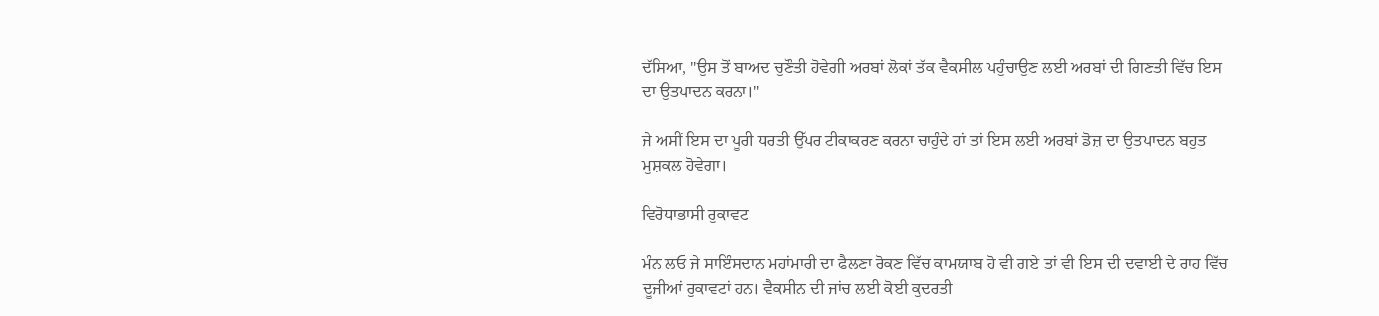ਦੱਸਿਆ, "ਉਸ ਤੋਂ ਬਾਅਦ ਚੁਣੌਤੀ ਹੋਵੇਗੀ ਅਰਬਾਂ ਲੋਕਾਂ ਤੱਕ ਵੈਕਸੀਲ ਪਹੁੰਚਾਉਣ ਲਈ ਅਰਬਾਂ ਦੀ ਗਿਣਤੀ ਵਿੱਚ ਇਸ ਦਾ ਉਤਪਾਦਨ ਕਰਨਾ।"

ਜੇ ਅਸੀਂ ਇਸ ਦਾ ਪੂਰੀ ਧਰਤੀ ਉੱਪਰ ਟੀਕਾਕਰਣ ਕਰਨਾ ਚਾਹੁੰਦੇ ਹਾਂ ਤਾਂ ਇਸ ਲਈ ਅਰਬਾਂ ਡੋਜ਼ ਦਾ ਉਤਪਾਦਨ ਬਹੁਤ ਮੁਸ਼ਕਲ ਹੋਵੇਗਾ।

ਵਿਰੋਧਾਭਾਸੀ ਰੁਕਾਵਟ

ਮੰਨ ਲਓ ਜੇ ਸਾਇੰਸਦਾਨ ਮਹਾਂਮਾਰੀ ਦਾ ਫੈਲਣਾ ਰੋਕਣ ਵਿੱਚ ਕਾਮਯਾਬ ਹੋ ਵੀ ਗਏ ਤਾਂ ਵੀ ਇਸ ਦੀ ਦਵਾਈ ਦੇ ਰਾਹ ਵਿੱਚ ਦੂਜੀਆਂ ਰੁਕਾਵਟਾਂ ਹਨ। ਵੈਕਸੀਨ ਦੀ ਜਾਂਚ ਲਈ ਕੋਈ ਕੁਦਰਤੀ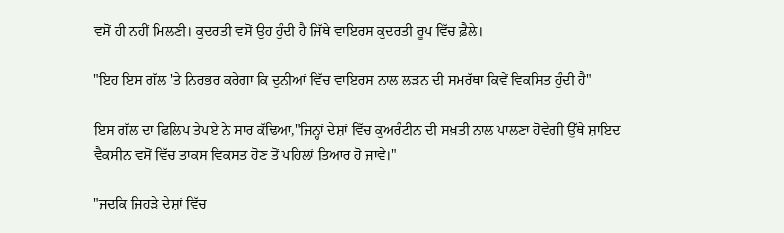ਵਸੋਂ ਹੀ ਨਹੀਂ ਮਿਲਣੀ। ਕੁਦਰਤੀ ਵਸੋਂ ਉਹ ਹੁੰਦੀ ਹੈ ਜਿੱਥੇ ਵਾਇਰਸ ਕੁਦਰਤੀ ਰੂਪ ਵਿੱਚ ਫ਼ੈਲੇ।

"ਇਹ ਇਸ ਗੱਲ 'ਤੇ ਨਿਰਭਰ ਕਰੇਗਾ ਕਿ ਦੁਨੀਆਂ ਵਿੱਚ ਵਾਇਰਸ ਨਾਲ ਲੜਨ ਦੀ ਸਮਰੱਥਾ ਕਿਵੇਂ ਵਿਕਸਿਤ ਹੁੰਦੀ ਹੈ"

ਇਸ ਗੱਲ ਦਾ ਫਿਲਿਪ ਤੇਪਏ ਨੇ ਸਾਰ ਕੱਢਿਆ,"ਜਿਨ੍ਹਾਂ ਦੇਸ਼ਾਂ ਵਿੱਚ ਕੁਅਰੰਟੀਨ ਦੀ ਸਖ਼ਤੀ ਨਾਲ ਪਾਲਣਾ ਹੋਵੇਗੀ ਉੱਥੇ ਸ਼ਾਇਦ ਵੈਕਸੀਨ ਵਸੋਂ ਵਿੱਚ ਤਾਕਸ ਵਿਕਸਤ ਹੋਣ ਤੋਂ ਪਹਿਲਾਂ ਤਿਆਰ ਹੋ ਜਾਵੇ।"

"ਜਦਕਿ ਜਿਹੜੇ ਦੇਸ਼ਾਂ ਵਿੱਚ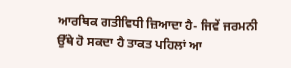ਆਰਥਿਕ ਗਤੀਵਿਧੀ ਜ਼ਿਆਦਾ ਹੈ- ਜਿਵੇਂ ਜਰਮਨੀ ਉੱਥੇ ਹੋ ਸਕਦਾ ਹੈ ਤਾਕਤ ਪਹਿਲਾਂ ਆ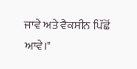ਜਾਵੇ ਅਤੇ ਵੈਕਸੀਨ ਪਿੱਛੋਂ ਆਵੇ।"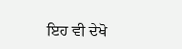ਇਹ ਵੀ ਦੇਖੋ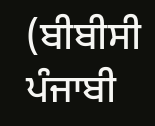(ਬੀਬੀਸੀ ਪੰਜਾਬੀ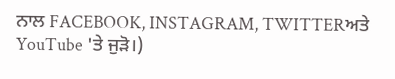ਨਾਲ FACEBOOK, INSTAGRAM, TWITTERਅਤੇ YouTube 'ਤੇ ਜੁੜੋ।)